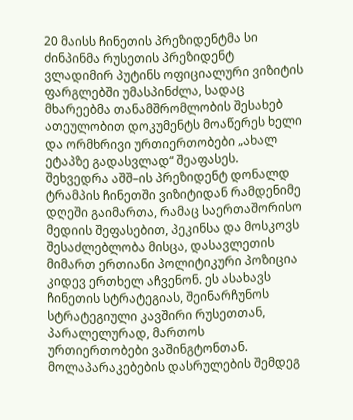20 მაისს ჩინეთის პრეზიდენტმა სი ძინპინმა რუსეთის პრეზიდენტ ვლადიმირ პუტინს ოფიციალური ვიზიტის ფარგლებში უმასპინძლა, სადაც მხარეებმა თანამშრომლობის შესახებ ათეულობით დოკუმენტს მოაწერეს ხელი და ორმხრივი ურთიერთობები „ახალ ეტაპზე გადასვლად“ შეაფასეს.
შეხვედრა აშშ–ის პრეზიდენტ დონალდ ტრამპის ჩინეთში ვიზიტიდან რამდენიმე დღეში გაიმართა, რამაც საერთაშორისო მედიის შეფასებით, პეკინსა და მოსკოვს შესაძლებლობა მისცა, დასავლეთის მიმართ ერთიანი პოლიტიკური პოზიცია კიდევ ერთხელ აჩვენონ. ეს ასახავს ჩინეთის სტრატეგიას, შეინარჩუნოს სტრატეგიული კავშირი რუსეთთან, პარალელურად, მართოს ურთიერთობები ვაშინგტონთან.
მოლაპარაკებების დასრულების შემდეგ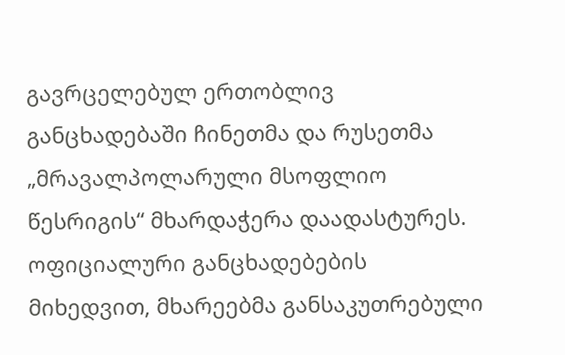გავრცელებულ ერთობლივ განცხადებაში ჩინეთმა და რუსეთმა „მრავალპოლარული მსოფლიო წესრიგის“ მხარდაჭერა დაადასტურეს. ოფიციალური განცხადებების მიხედვით, მხარეებმა განსაკუთრებული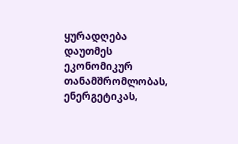ყურადღება დაუთმეს ეკონომიკურ თანამშრომლობას, ენერგეტიკას,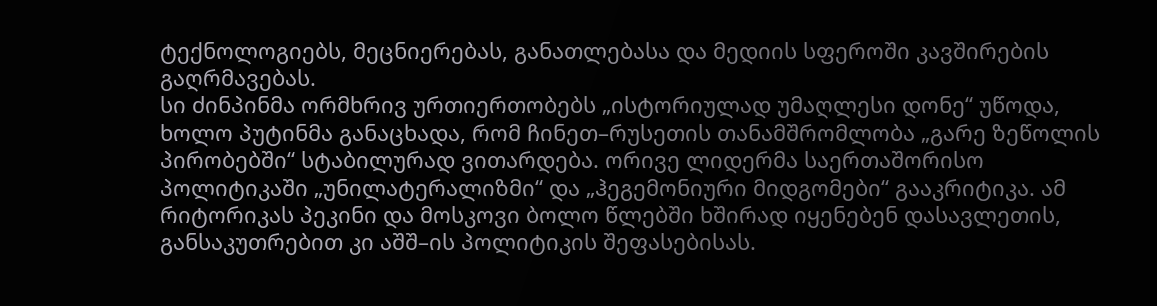ტექნოლოგიებს, მეცნიერებას, განათლებასა და მედიის სფეროში კავშირების გაღრმავებას.
სი ძინპინმა ორმხრივ ურთიერთობებს „ისტორიულად უმაღლესი დონე“ უწოდა, ხოლო პუტინმა განაცხადა, რომ ჩინეთ–რუსეთის თანამშრომლობა „გარე ზეწოლის პირობებში“ სტაბილურად ვითარდება. ორივე ლიდერმა საერთაშორისო პოლიტიკაში „უნილატერალიზმი“ და „ჰეგემონიური მიდგომები“ გააკრიტიკა. ამ რიტორიკას პეკინი და მოსკოვი ბოლო წლებში ხშირად იყენებენ დასავლეთის, განსაკუთრებით კი აშშ–ის პოლიტიკის შეფასებისას.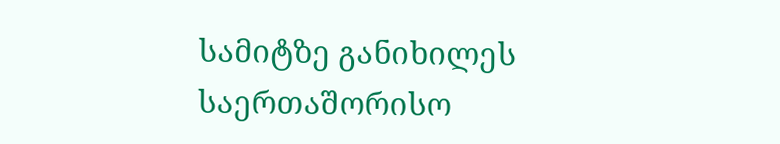სამიტზე განიხილეს საერთაშორისო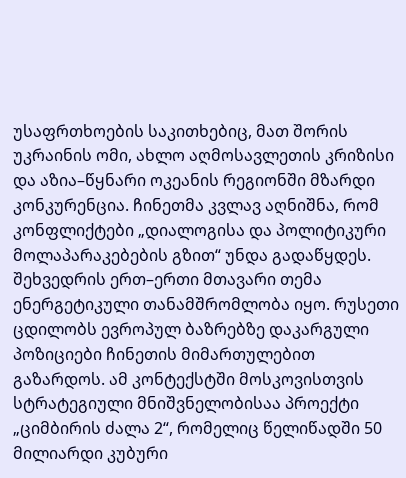უსაფრთხოების საკითხებიც, მათ შორის უკრაინის ომი, ახლო აღმოსავლეთის კრიზისი და აზია–წყნარი ოკეანის რეგიონში მზარდი კონკურენცია. ჩინეთმა კვლავ აღნიშნა, რომ კონფლიქტები „დიალოგისა და პოლიტიკური მოლაპარაკებების გზით“ უნდა გადაწყდეს.
შეხვედრის ერთ–ერთი მთავარი თემა ენერგეტიკული თანამშრომლობა იყო. რუსეთი ცდილობს ევროპულ ბაზრებზე დაკარგული პოზიციები ჩინეთის მიმართულებით გაზარდოს. ამ კონტექსტში მოსკოვისთვის სტრატეგიული მნიშვნელობისაა პროექტი „ციმბირის ძალა 2“, რომელიც წელიწადში 50 მილიარდი კუბური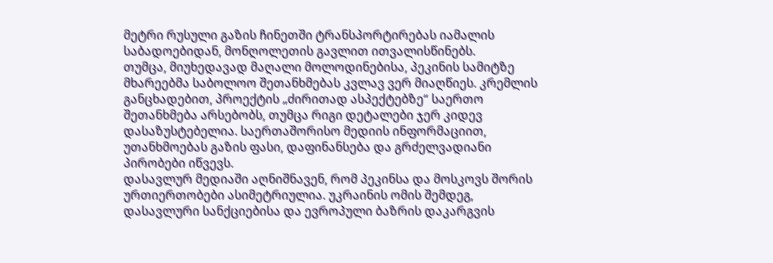მეტრი რუსული გაზის ჩინეთში ტრანსპორტირებას იამალის საბადოებიდან, მონღოლეთის გავლით ითვალისწინებს.
თუმცა, მიუხედავად მაღალი მოლოდინებისა, პეკინის სამიტზე მხარეებმა საბოლოო შეთანხმებას კვლავ ვერ მიაღწიეს. კრემლის განცხადებით, პროექტის „ძირითად ასპექტებზე“ საერთო შეთანხმება არსებობს, თუმცა რიგი დეტალები ჯერ კიდევ დასაზუსტებელია. საერთაშორისო მედიის ინფორმაციით, უთანხმოებას გაზის ფასი, დაფინანსება და გრძელვადიანი პირობები იწვევს.
დასავლურ მედიაში აღნიშნავენ, რომ პეკინსა და მოსკოვს შორის ურთიერთობები ასიმეტრიულია. უკრაინის ომის შემდეგ, დასავლური სანქციებისა და ევროპული ბაზრის დაკარგვის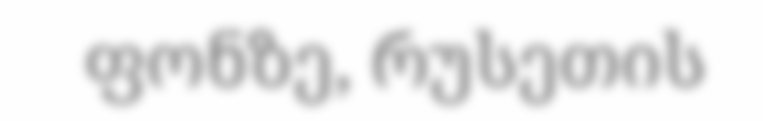ფონზე, რუსეთის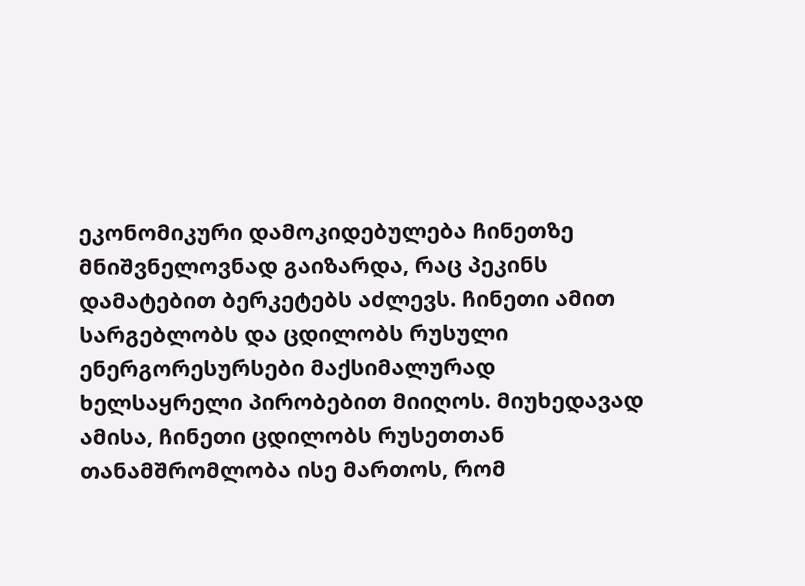ეკონომიკური დამოკიდებულება ჩინეთზე მნიშვნელოვნად გაიზარდა, რაც პეკინს დამატებით ბერკეტებს აძლევს. ჩინეთი ამით სარგებლობს და ცდილობს რუსული ენერგორესურსები მაქსიმალურად ხელსაყრელი პირობებით მიიღოს. მიუხედავად ამისა, ჩინეთი ცდილობს რუსეთთან თანამშრომლობა ისე მართოს, რომ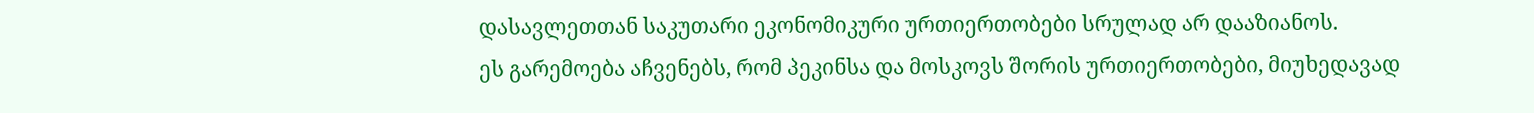დასავლეთთან საკუთარი ეკონომიკური ურთიერთობები სრულად არ დააზიანოს.
ეს გარემოება აჩვენებს, რომ პეკინსა და მოსკოვს შორის ურთიერთობები, მიუხედავად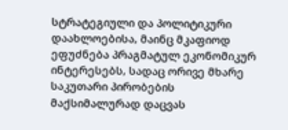სტრატეგიული და პოლიტიკური დაახლოებისა, მაინც მკაფიოდ ეფუძნება პრაგმატულ ეკონომიკურ ინტერესებს, სადაც ორივე მხარე საკუთარი პირობების მაქსიმალურად დაცვას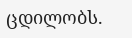ცდილობს.